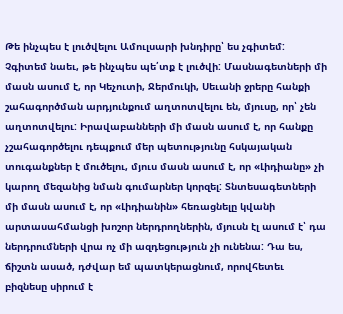Թե ինչպես է լուծվելու Ամուլսարի խնդիրը՝ ես չգիտեմ: Չգիտեմ նաեւ, թե ինչպես պե՛տք է լուծվի: Մասնագետների մի մասն ասում է, որ Կեչուտի, Ջերմուկի, Սեւանի ջրերը հանքի շահագործման արդյունքում աղտոտվելու են, մյուսը, որ՝ չեն աղտոտվելու: Իրավաբանների մի մասն ասում է, որ հանքը չշահագործելու դեպքում մեր պետությունը հսկայական տուգանքներ է մուծելու, մյուս մասն ասում է, որ «Լիդիանը» չի կարող մեզանից նման գումարներ կորզել: Տնտեսագետների մի մասն ասում է, որ «Լիդիանին» հեռացնելը կվանի արտասահմանցի խոշոր ներդրողներին, մյուսն էլ ասում է՝ դա ներդրումների վրա ոչ մի ազդեցություն չի ունենա: Դա ես, ճիշտն ասած, դժվար եմ պատկերացնում, որովհետեւ բիզնեսը սիրում է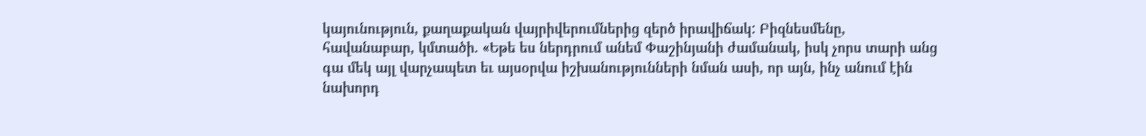կայունություն, քաղաքական վայրիվերումներից զերծ իրավիճակ: Բիզնեսմենը, հավանաբար, կմտածի. «Եթե ես ներդրում անեմ Փաշինյանի ժամանակ, իսկ չորս տարի անց գա մեկ այլ վարչապետ եւ այսօրվա իշխանությունների նման ասի, որ այն, ինչ անում էին նախորդ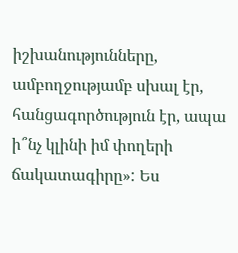իշխանությունները, ամբողջությամբ սխալ էր, հանցագործություն էր, ապա ի՞նչ կլինի իմ փողերի ճակատագիրը»: Ես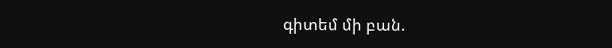գիտեմ մի բան.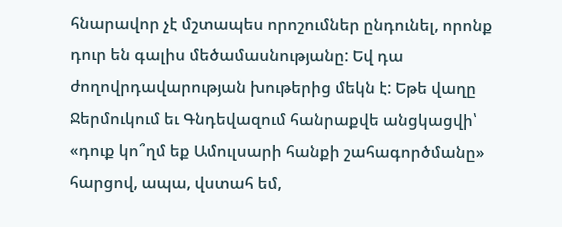հնարավոր չէ մշտապես որոշումներ ընդունել, որոնք դուր են գալիս մեծամասնությանը: Եվ դա ժողովրդավարության խութերից մեկն է: Եթե վաղը Ջերմուկում եւ Գնդեվազում հանրաքվե անցկացվի՝ «դուք կո՞ղմ եք Ամուլսարի հանքի շահագործմանը» հարցով, ապա, վստահ եմ,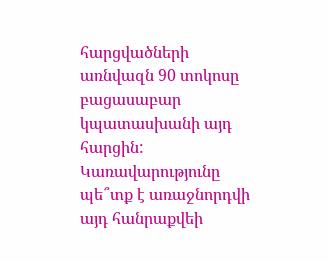հարցվածների առնվազն 90 տոկոսը բացասաբար կպատասխանի այդ հարցին: Կառավարությունը պե՞տք է առաջնորդվի այդ հանրաքվեի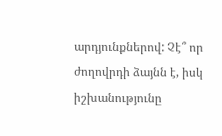արդյունքներով: Չէ՞ որ ժողովրդի ձայնն է, իսկ իշխանությունը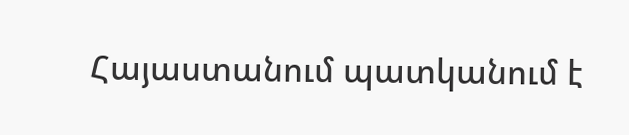Հայաստանում պատկանում է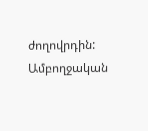ժողովրդին:
Ամբողջական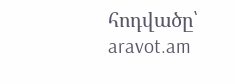հոդվածը՝ aravot.am